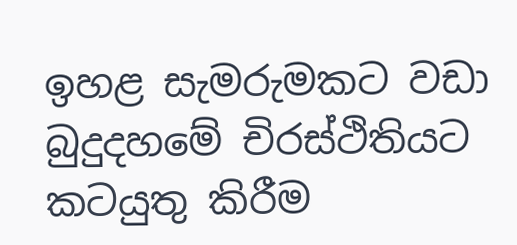ඉහළ සැමරුමකට වඩා බුදුදහමේ චිරස්ථිතියට කටයුතු කිරීම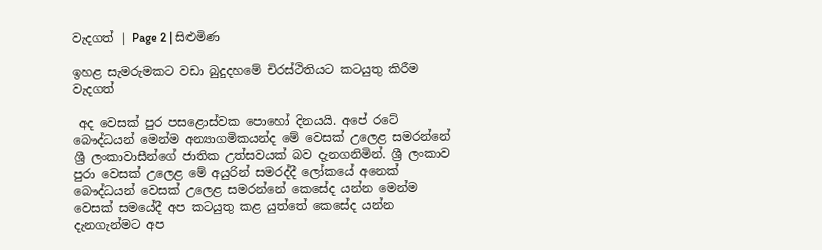වැදගත් | Page 2 | සිළුමිණ

ඉහළ සැමරුමකට වඩා බුදුදහමේ චිරස්ථිතියට කටයුතු කිරීම වැදගත්

 අද වෙසක් පුර පසළොස්වක පොහෝ දිනයයි. අපේ රටේ බෞද්ධයන් මෙන්ම අන්‍යාගමිකයන්ද මේ වෙසක් උලෙළ සමරන්නේ ශ්‍රී ලංකාවාසීන්ගේ ජාතික උත්සවයක් බව දැනගනිමින්. ශ්‍රී ලංකාව පුරා වෙසක් උලෙළ මේ අයුරින් සමරද්දී ලෝකයේ අනෙක් බෞද්ධයන් වෙසක් උලෙළ සමරන්නේ කෙසේද යන්න මෙන්ම වෙසක් සමයේදී අප කටයුතු කළ යුත්තේ කෙසේද යන්න දැනගැන්මට අප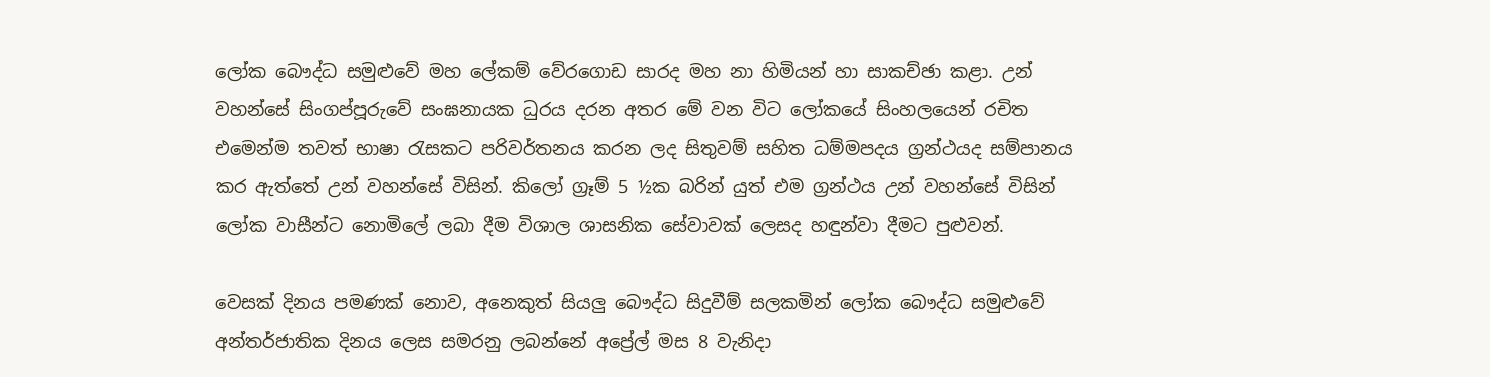ලෝක බෞද්ධ සමුළුවේ මහ ලේකම් වේරගොඩ සාරද මහ නා හිමියන් හා සාකච්ඡා කළා. උන් වහන්සේ සිංගප්පූරුවේ සංඝනායක ධුරය දරන අතර මේ වන විට ලෝකයේ සිංහලයෙන් රචිත එමෙන්ම තවත් භාෂා රැසකට පරිවර්තනය කරන ලද සිතුවම් සහිත ධම්මපදය ග්‍රන්ථයද සම්පානය කර ඇත්තේ උන් වහන්සේ විසින්. කිලෝ ග්‍රෑම් 5 ½ක බරින් යුත් එම ග්‍රන්ථය උන් වහන්සේ විසින් ලෝක වාසීන්ට නොමිලේ ලබා දීම විශාල ශාසනික සේවාවක් ලෙසද හඳුන්වා දීමට පුළුවන්.

වෙසක් දිනය පමණක් නොව, අනෙකුත් සියලු බෞද්ධ සිදුවීම් සලකමින් ලෝක බෞද්ධ සමුළුවේ අන්තර්ජාතික දිනය ලෙස සමරනු ලබන්නේ අප්‍රේල් මස 8 වැනිදා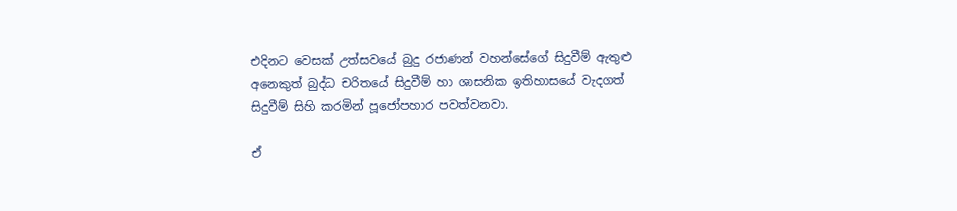එදිනට වෙසක් උත්සවයේ බුදු රජාණන් වහන්සේගේ සිදුවීම් ඇතුළු අනෙකුත් බුද්ධ චරිතයේ සිදුවීම් හා ශාසනික ඉතිහාසයේ වැදගත් සිදුවීම් සිහි කරමින් පූජෝපහාර පවත්වනවා.

ඒ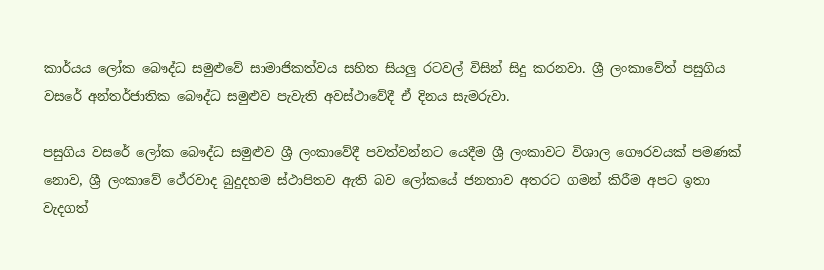කාර්යය ලෝක බෞද්ධ සමුළුවේ සාමාජිකත්වය සහිත සියලු රටවල් විසින් සිදු කරනවා. ශ්‍රී ලංකාවේත් පසුගිය වසරේ අන්තර්ජාතික බෞද්ධ සමුළුව පැවැති අවස්ථාවේදී ඒ දිනය සැමරුවා.

පසුගිය වසරේ ලෝක බෞද්ධ සමුළුව ශ්‍රී ලංකාවේදී පවත්වන්නට යෙදීම ශ්‍රී ලංකාවට විශාල ගෞරවයක් පමණක් නොව, ශ්‍රී ලංකාවේ ථේරවාද බුදුදහම ස්ථාපිතව ඇති බව ලෝකයේ ජනතාව අතරට ගමන් කිරීම අපට ඉතා වැදගත්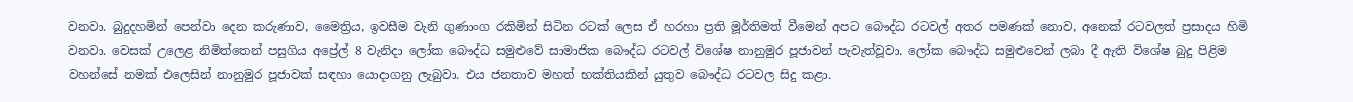වනවා. බුදුදහමින් පෙන්වා දෙන කරුණාව, මෛත්‍රිය, ඉවසීම වැනි ගුණාංග රකිමින් සිටින රටක් ලෙස ඒ හරහා ප්‍රති මූර්තිමත් වීමෙන් අපට බෞද්ධ රටවල් අතර පමණක් නොව, අනෙක් රටවලත් ප්‍රසාදය හිමි වනවා. වෙසක් උලෙළ නිමිත්තෙන් පසුගිය අප්‍රේල් 8 වැනිදා ලෝක බෞද්ධ සමුළුවේ සාමාජික බෞද්ධ රටවල් විශේෂ නානුමුර පූජාවන් පැවැත්වූවා. ලෝක බෞද්ධ සමුළුවෙන් ලබා දී ඇති විශේෂ බුදු පිළිම වහන්සේ නමක් එලෙසින් නානුමුර පූජාවක් සඳහා යොදාගනු ලැබුවා. එය ජනතාව මහත් භක්තියකින් යුතුව බෞද්ධ රටවල සිදු කළා.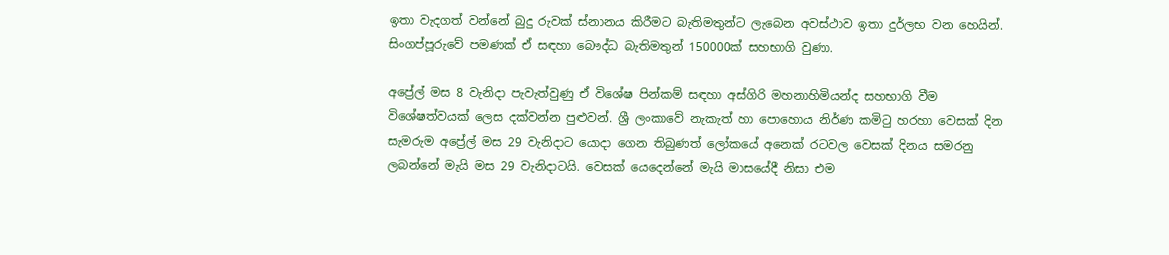ඉතා වැදගත් වන්නේ බුදු රුවක් ස්නානය කිරීමට බැතිමතුන්ට ලැබෙන අවස්ථාව ඉතා දුර්ලභ වන හෙයින්. සිංගප්පූරුවේ පමණක් ඒ සඳහා බෞද්ධ බැතිමතුන් 150000ක් සහභාගි වුණා.

අප්‍රේල් මස 8 වැනිදා පැවැත්වුණු ඒ විශේෂ පින්කම් සඳහා අස්ගිරි මහනාහිමියන්ද සහභාගි වීම විශේෂත්වයක් ලෙස දක්වන්න පුළුවන්. ශ්‍රී ලංකාවේ නැකැත් හා පොහොය නිර්ණ කමිටු හරහා වෙසක් දින සැමරුම අප්‍රේල් මස 29 වැනිදාට යොදා ගෙන තිබුණත් ලෝකයේ අනෙක් රටවල වෙසක් දිනය සමරනු ලබන්නේ මැයි මස 29 වැනිදාටයි. වෙසක් යෙදෙන්නේ මැයි මාසයේදී නිසා එම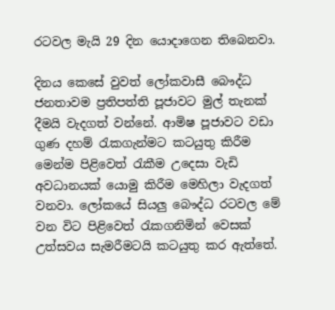රටවල මැයි 29 දින යොදාගෙන තිබෙනවා.

දිනය කෙසේ වුවත් ලෝකවාසී බෞද්ධ ජනතාවම ප්‍රතිපත්ති පූජාවට මුල් තැනක් දීමයි වැදගත් වන්නේ. ආමිෂ පූජාවට වඩා ගුණ දහම් රැකගැන්මට කටයුතු කිරීම මෙන්ම පිළිවෙත් රැකීම උදෙසා වැඩි අවධානයක් යොමු කිරීම මෙහිලා වැදගත් වනවා. ලෝකයේ සියලු බෞද්ධ රටවල මේ වන විට පිළිවෙත් රැකගනිමින් වෙසක් උත්සවය සැමරීමටයි කටයුතු කර ඇත්තේ.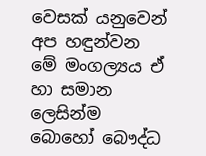වෙසක් යනුවෙන් අප හඳුන්වන මේ මංගල්‍යය ඒ හා සමාන ලෙසින්ම බොහෝ බෞද්ධ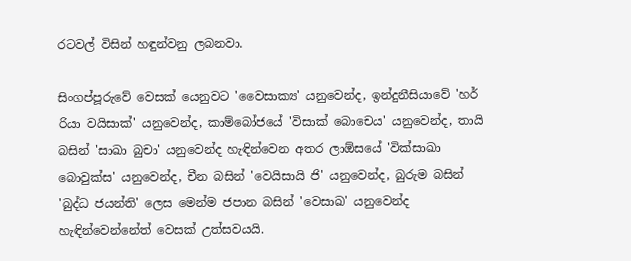රටවල් විසින් හඳුන්වනු ලබනවා.

සිංගප්පූරුවේ වෙසක් යෙනුවට 'වෛසාක්‍ය' යනුවෙන්ද, ඉන්දුනීසියාවේ 'හර් රියා වයිසාක්' යනුවෙන්ද, කාම්බෝජයේ 'විසාක් බොචෙය' යනුවෙන්ද, තායි බසින් 'සාඛා බුචා' යනුවෙන්ද හැඳින්වෙන අතර ලාඕසයේ 'වික්සාඛා බොවුක්ස' යනුවෙන්ද, චීන බසින් 'වෙයිසායි ජි' යනුවෙන්ද, බුරුම බසින් 'බුද්ධ ජයන්ති' ලෙස මෙන්ම ජපාන බසින් 'වෙසාඛ' යනුවෙන්ද හැඳින්වෙන්නේත් වෙසක් උත්සවයයි.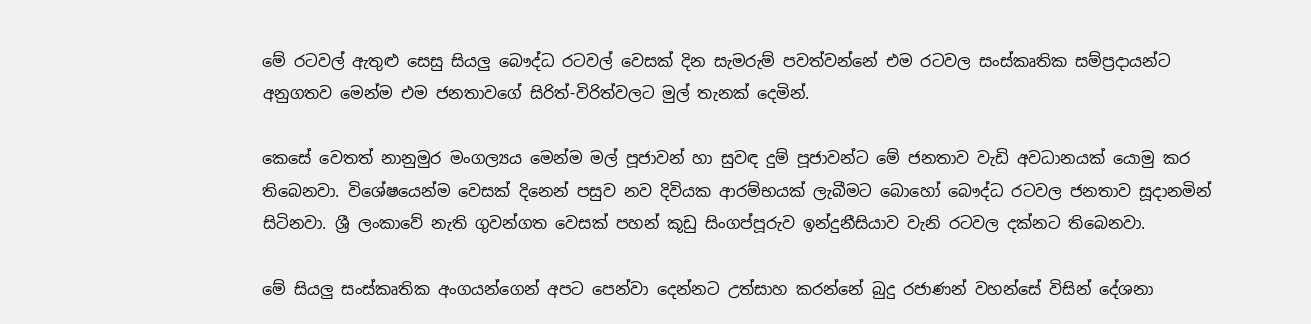මේ රටවල් ඇතුළු සෙසු සියලු බෞද්ධ රටවල් වෙසක් දින සැමරුම් පවත්වන්නේ එම රටවල සංස්කෘතික සම්ප්‍රදායන්ට අනුගතව මෙන්ම එම ජනතාවගේ සිරිත්-විරිත්වලට මුල් තැනක් දෙමින්.

කෙසේ වෙතත් නානුමුර මංගල්‍යය මෙන්ම මල් පූජාවන් හා සුවඳ දුම් පූජාවන්ට මේ ජනතාව වැඩි අවධානයක් යොමු කර තිබෙනවා. විශේෂයෙන්ම වෙසක් දිනෙන් පසුව නව දිවියක ආරම්භයක් ලැබීමට බොහෝ බෞද්ධ රටවල ජනතාව සූදානමින් සිටිනවා. ශ්‍රී ලංකාවේ නැති ගුවන්ගත වෙසක් පහන් කූඩු සිංගප්පූරුව ඉන්දුනීසියාව වැනි රටවල දක්නට තිබෙනවා.

මේ සියලු සංස්කෘතික අංගයන්ගෙන් අපට පෙන්වා දෙන්නට උත්සාහ කරන්නේ බුදු රජාණන් වහන්සේ විසින් දේශනා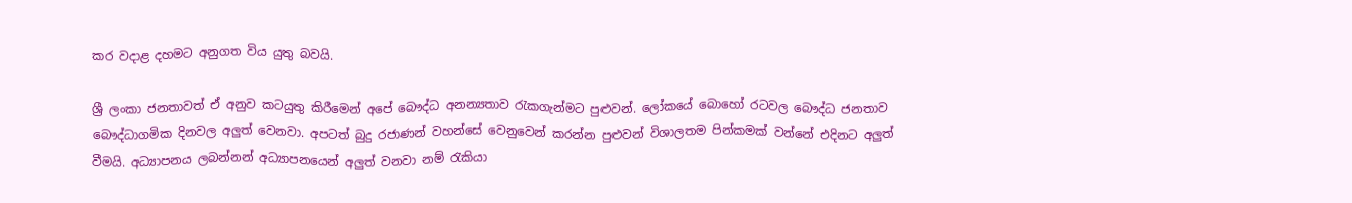කර වදාළ දහමට අනුගත විය යුතු බවයි.

ශ්‍රී ලංකා ජනතාවත් ඒ අනුව කටයුතු කිරීමෙන් අපේ බෞද්ධ අනන්‍යතාව රැකගැන්මට පුළුවන්. ලෝකයේ බොහෝ රටවල බෞද්ධ ජනතාව බෞද්ධාගමික දිනවල අලුත් වෙනවා. අපටත් බුදු රජාණන් වහන්සේ වෙනුවෙන් කරන්න පුළුවන් විශාලතම පින්කමක් වන්නේ එදිනට අලුත් වීමයි. අධ්‍යාපනය ලබන්නන් අධ්‍යාපනයෙන් අලුත් වනවා නම් රැකියා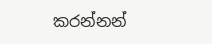කරන්නන්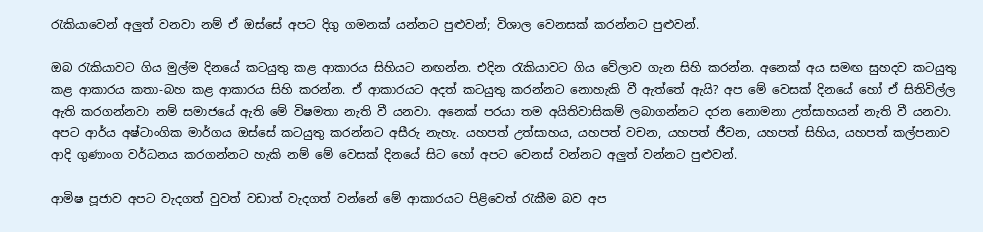රැකියාවෙන් අලුත් වනවා නම් ඒ ඔස්සේ අපට දිගු ගමනක් යන්නට පුළුවන්; විශාල වෙනසක් කරන්නට පුළුවන්.

ඔබ රැකියාවට ගිය මුල්ම දිනයේ කටයුතු කළ ආකාරය සිහියට නඟන්න. එදින රැකියාවට ගිය වේලාව ගැන සිහි කරන්න. අනෙක් අය සමඟ සුහදව කටයුතු කළ ආකාරය කතා-බහ කළ ආකාරය සිහි කරන්න. ඒ ආකාරයට අදත් කටයුතු කරන්නට නොහැකි වී ඇත්තේ ඇයි? අප මේ වෙසක් දිනයේ හෝ ඒ සිතිවිල්ල ඇති කරගන්නවා නම් සමාජයේ ඇති මේ විෂමතා නැති වී යනවා. අනෙක් පරයා තම අයිතිවාසිකම් ලබාගන්නට දරන නොමනා උත්සාහයන් නැති වී යනවා. අපට ආර්ය අෂ්ටාංගික මාර්ගය ඔස්සේ කටයුතු කරන්නට අසීරු නැහැ. යහපත් උත්සාහය, යහපත් වචන, යහපත් ජීවන, යහපත් සිහිය, යහපත් කල්පනාව ආදි ගුණාංග වර්ධනය කරගන්නට හැකි නම් මේ වෙසක් දිනයේ සිට හෝ අපට වෙනස් වන්නට අලුත් වන්නට පුළුවන්.

ආමිෂ පූජාව අපට වැදගත් වුවත් වඩාත් වැදගත් වන්නේ මේ ආකාරයට පිළිවෙත් රැකීම බව අප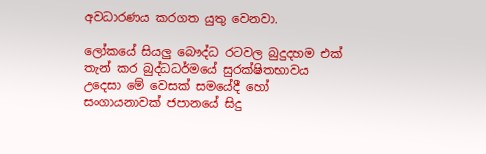අවධාරණය කරගත යුතු වෙනවා.

ලෝකයේ සියලු බෞද්ධ රටවල බුදුදහම එක් තැන් කර බුද්ධධර්මයේ සුරක්ෂිතභාවය උදෙසා මේ වෙසක් සමයේදී හෝ සංගායනාවක් ජපානයේ සිදු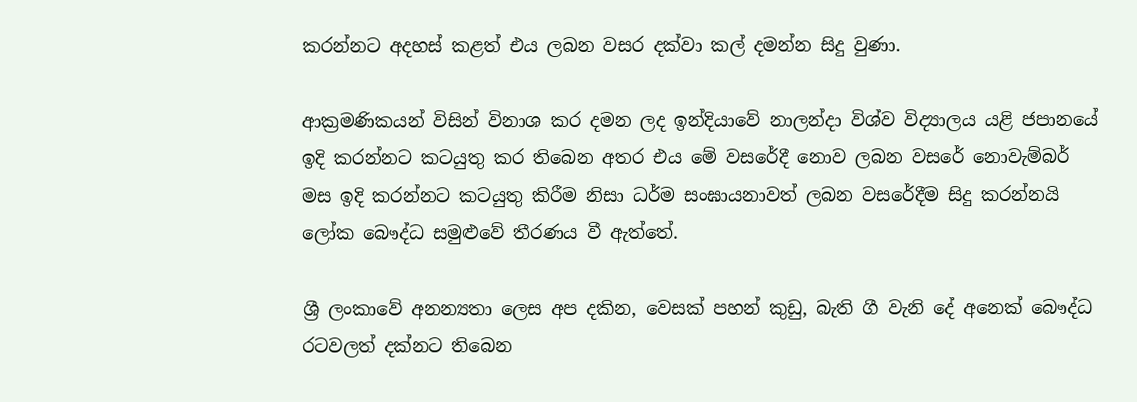කරන්නට අදහස් කළත් එය ලබන වසර දක්වා කල් දමන්න සිදු වුණා.

ආක්‍රමණිකයන් විසින් විනාශ කර දමන ලද ඉන්දියාවේ නාලන්දා විශ්ව විද්‍යාලය යළි ජපානයේ ඉදි කරන්නට කටයුතු කර තිබෙන අතර එය මේ වසරේදී නොව ලබන වසරේ නොවැම්බර් මස ඉදි කරන්නට කටයුතු කිරීම නිසා ධර්ම සංඝායනාවත් ලබන වසරේදීම සිදු කරන්නයි ලෝක බෞද්ධ සමුළුවේ තීරණය වී ඇත්තේ.

ශ්‍රී ලංකාවේ අනන්‍යතා ලෙස අප දකින, වෙසක් පහන් කුඩු, බැති ගී වැනි දේ අනෙක් බෞද්ධ රටවලත් දක්නට තිබෙන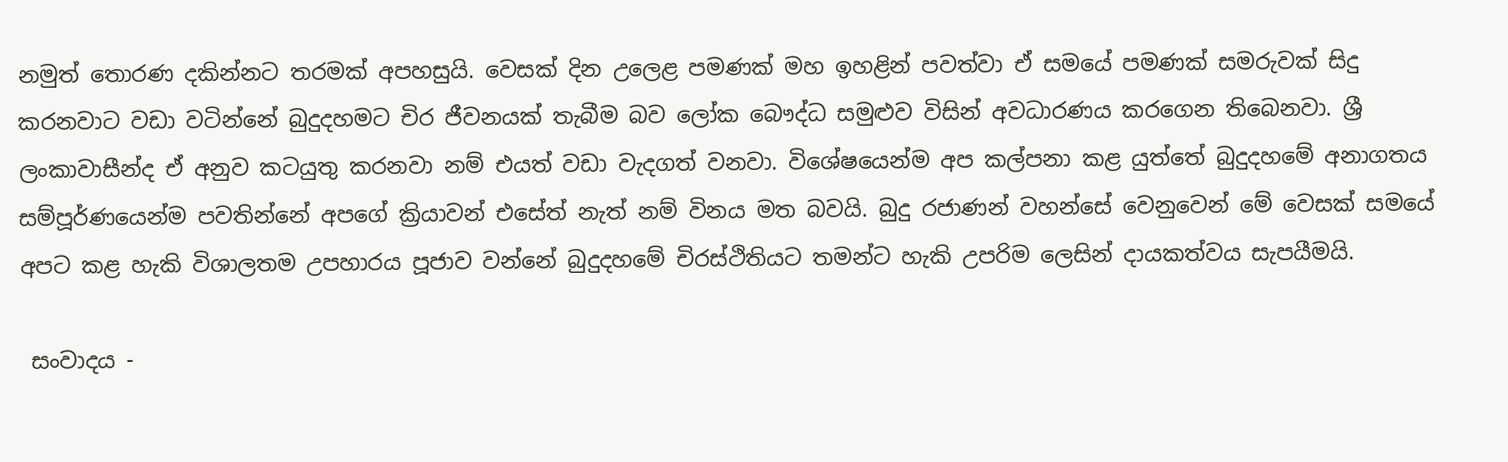නමුත් තොරණ දකින්නට තරමක් අපහසුයි. වෙසක් දින උලෙළ පමණක් මහ ඉහළින් පවත්වා ඒ සමයේ පමණක් සමරුවක් සිදු කරනවාට වඩා වටින්නේ බුදුදහමට චිර ජීවනයක් තැබීම බව ලෝක බෞද්ධ සමුළුව විසින් අවධාරණය කරගෙන තිබෙනවා. ශ්‍රී ලංකාවාසීන්ද ඒ අනුව කටයුතු කරනවා නම් එයත් වඩා වැදගත් වනවා. විශේෂයෙන්ම අප කල්පනා කළ යුත්තේ බුදුදහමේ අනාගතය සම්පූර්ණයෙන්ම පවතින්නේ අපගේ ක්‍රියාවන් එසේත් නැත් නම් විනය මත බවයි. බුදු රජාණන් වහන්සේ වෙනුවෙන් මේ වෙසක් සමයේ අපට කළ හැකි විශාලතම උපහාරය පූජාව වන්නේ බුදුදහමේ චිරස්ථිතියට තමන්ට හැකි උපරිම ලෙසින් දායකත්වය සැපයීමයි.

 සංවාදය -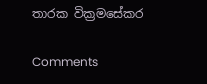තාරක වික්‍රමසේකර

Comments